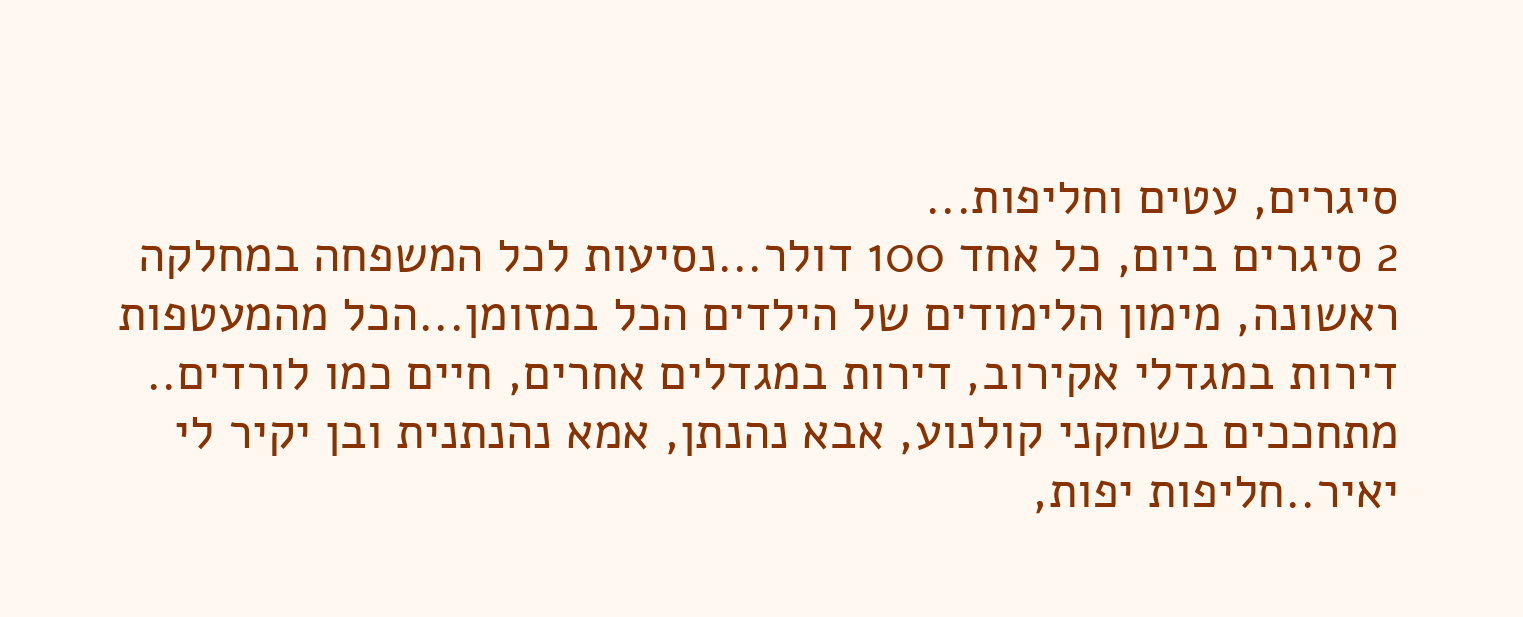סיגרים, עטים וחליפות...
2 סיגרים ביום, כל אחד 100 דולר...נסיעות לכל המשפחה במחלקה ראשונה, מימון הלימודים של הילדים הכל במזומן...הכל מהמעטפות
דירות במגדלי אקירוב, דירות במגדלים אחרים, חיים כמו לורדים..
מתחככים בשחקני קולנוע, אבא נהנתן, אמא נהנתנית ובן יקיר לי יאיר..חליפות יפות,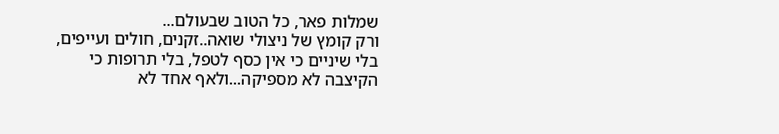שמלות פאר, כל הטוב שבעולם...
ורק קומץ של ניצולי שואה..זקנים, חולים ועייפים, בלי שיניים כי אין כסף לטפל, בלי תרופות כי הקיצבה לא מספיקה...ולאף אחד לא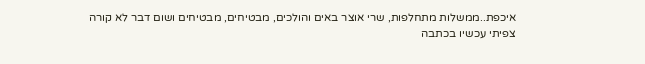איכפת..ממשלות מתחלפות, שרי אוצר באים והולכים, מבטיחים, מבטיחים ושום דבר לא קורה
צפיתי עכשיו בכתבה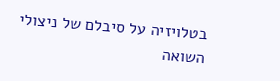בטלויזיה על סיבלם של ניצולי השואה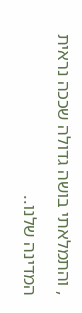, והתמלאתי בושה גדולה שככה נראית המדינה שלנו..